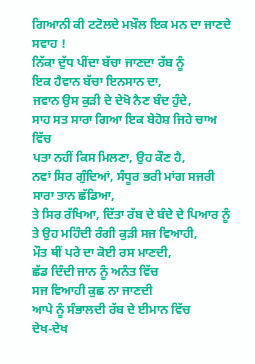ਗਿਆਨੀ ਕੀ ਟਟੋਲਦੇ ਮਖ਼ੌਲ ਇਕ ਮਨ ਦਾ ਜਾਣਦੇ ਸਵਾਹ !
ਨਿੱਕਾ ਦੁੱਧ ਪੀਂਦਾ ਬੱਚਾ ਜਾਣਦਾ ਰੱਬ ਨੂੰ
ਇਕ ਹੈਵਾਨ ਬੱਚਾ ਇਨਸਾਨ ਦਾ,
ਜਵਾਨ ਉਸ ਕੁੜੀ ਦੇ ਦੇਖੋ ਨੈਣ ਬੰਦ ਹੁੰਦੇ,
ਸਾਹ ਸਤ ਸਾਰਾ ਗਿਆ ਇਕ ਬੇਹੋਸ਼ ਜਿਹੇ ਚਾਅ ਵਿੱਚ
ਪਤਾ ਨਹੀਂ ਕਿਸ ਮਿਲਣਾ, ਉਹ ਕੌਣ ਹੈ,
ਨਵਾਂ ਸਿਰ ਗੁੰਦਿਆਂ, ਸੰਧੂਰ ਭਰੀ ਮਾਂਗ ਸਜਰੀ
ਸਾਰਾ ਤਾਨ ਛੱਡਿਆ,
ਤੇ ਸਿਰ ਰੱਖਿਆ, ਦਿੱਤਾ ਰੱਬ ਦੇ ਬੰਦੇ ਦੇ ਪਿਆਰ ਨੂੰ
ਤੇ ਉਹ ਮਹਿੰਦੀ ਰੰਗੀ ਕੁੜੀ ਸਜ ਵਿਆਹੀ,
ਮੌਤ ਥੀਂ ਪਰੇ ਦਾ ਕੋਈ ਰਸ ਮਾਣਦੀ,
ਛੱਡ ਦਿੰਦੀ ਜਾਨ ਨੂੰ ਅਨੰਤ ਵਿੱਚ
ਸਜ ਵਿਆਹੀ ਕੁਛ ਨਾ ਜਾਣਦੀ
ਆਪੇ ਨੂੰ ਸੰਭਾਲਦੀ ਰੱਬ ਦੇ ਈਮਾਨ ਵਿੱਚ
ਦੇਖ-ਦੇਖ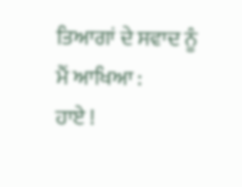ਤਿਆਗਾਂ ਦੇ ਸਵਾਦ ਨੂੰ
ਮੈਂ ਆਖਿਆ :
ਹਾਏ !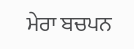ਮੇਰਾ ਬਚਪਨ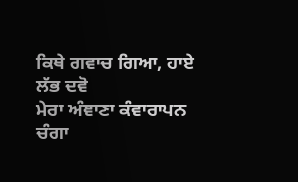ਕਿਥੇ ਗਵਾਚ ਗਿਆ, ਹਾਏ ਲੱਭ ਦਵੋ
ਮੇਰਾ ਅੰਞਾਣਾ ਕੰਵਾਰਾਪਨ ਚੰਗਾ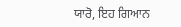ਯਾਰੋ, ਇਹ ਗਿਆਨ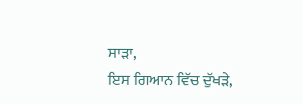ਸਾੜਾ,
ਇਸ ਗਿਆਨ ਵਿੱਚ ਦੁੱਖੜੇ,